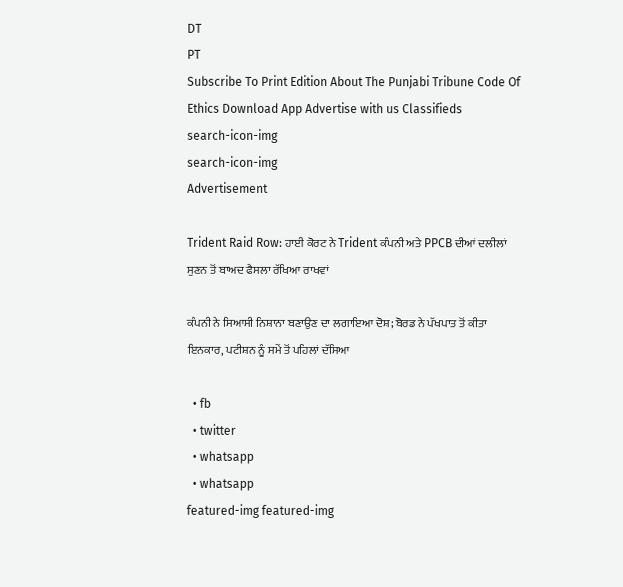DT
PT
Subscribe To Print Edition About The Punjabi Tribune Code Of Ethics Download App Advertise with us Classifieds
search-icon-img
search-icon-img
Advertisement

Trident Raid Row: ਹਾਈ ਕੋਰਟ ਨੇ Trident ਕੰਪਨੀ ਅਤੇ PPCB ਦੀਆਂ ਦਲੀਲਾਂ ਸੁਣਨ ਤੋਂ ਬਾਅਦ ਫੈਸਲਾ ਰੱਖਿਆ ਰਾਖਵਾਂ

ਕੰਪਨੀ ਨੇ ਸਿਆਸੀ ਨਿਸ਼ਾਨਾ ਬਣਾਉਣ ਦਾ ਲਗਾਇਆ ਦੋਸ਼; ਬੋਰਡ ਨੇ ਪੱਖਪਾਤ ਤੋਂ ਕੀਤਾ ਇਨਕਾਰ, ਪਟੀਸ਼ਨ ਨੂੰ ਸਮੇਂ ਤੋਂ ਪਹਿਲਾਂ ਦੱਸਿਆ

  • fb
  • twitter
  • whatsapp
  • whatsapp
featured-img featured-img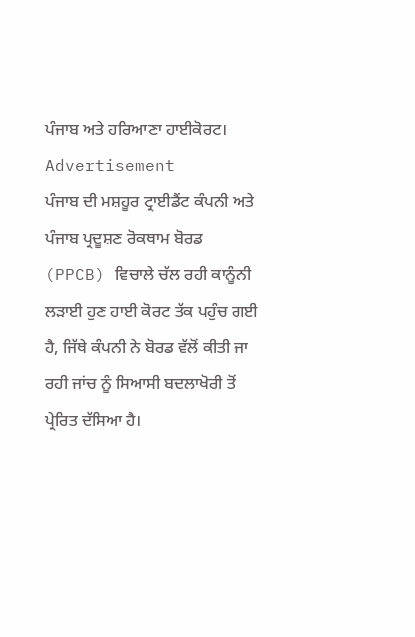ਪੰਜਾਬ ਅਤੇ ਹਰਿਆਣਾ ਹਾਈਕੋਰਟ।
Advertisement
ਪੰਜਾਬ ਦੀ ਮਸ਼ਹੂਰ ਟ੍ਰਾਈਡੈਂਟ ਕੰਪਨੀ ਅਤੇ ਪੰਜਾਬ ਪ੍ਰਦੂਸ਼ਣ ਰੋਕਥਾਮ ਬੋਰਡ (PPCB) ਵਿਚਾਲੇ ਚੱਲ ਰਹੀ ਕਾਨੂੰਨੀ ਲੜਾਈ ਹੁਣ ਹਾਈ ਕੋਰਟ ਤੱਕ ਪਹੁੰਚ ਗਈ ਹੈ, ਜਿੱਥੇ ਕੰਪਨੀ ਨੇ ਬੋਰਡ ਵੱਲੋਂ ਕੀਤੀ ਜਾ ਰਹੀ ਜਾਂਚ ਨੂੰ ਸਿਆਸੀ ਬਦਲਾਖੋਰੀ ਤੋਂ ਪ੍ਰੇਰਿਤ ਦੱਸਿਆ ਹੈ।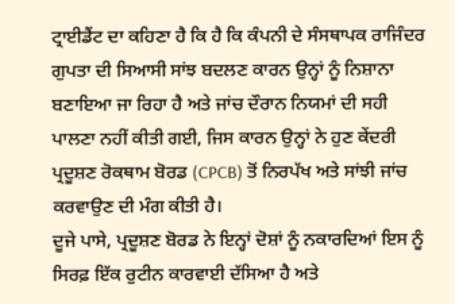ਟ੍ਰਾਈਡੈਂਟ ਦਾ ਕਹਿਣਾ ਹੈ ਕਿ ਹੈ ਕਿ ਕੰਪਨੀ ਦੇ ਸੰਸਥਾਪਕ ਰਾਜਿੰਦਰ ਗੁਪਤਾ ਦੀ ਸਿਆਸੀ ਸਾਂਝ ਬਦਲਣ ਕਾਰਨ ਉਨ੍ਹਾਂ ਨੂੰ ਨਿਸ਼ਾਨਾ ਬਣਾਇਆ ਜਾ ਰਿਹਾ ਹੈ ਅਤੇ ਜਾਂਚ ਦੌਰਾਨ ਨਿਯਮਾਂ ਦੀ ਸਹੀ ਪਾਲਣਾ ਨਹੀਂ ਕੀਤੀ ਗਈ, ਜਿਸ ਕਾਰਨ ਉਨ੍ਹਾਂ ਨੇ ਹੁਣ ਕੇਂਦਰੀ ਪ੍ਰਦੂਸ਼ਣ ਰੋਕਥਾਮ ਬੋਰਡ (CPCB) ਤੋਂ ਨਿਰਪੱਖ ਅਤੇ ਸਾਂਝੀ ਜਾਂਚ ਕਰਵਾਉਣ ਦੀ ਮੰਗ ਕੀਤੀ ਹੈ।
ਦੂਜੇ ਪਾਸੇ, ਪ੍ਰਦੂਸ਼ਣ ਬੋਰਡ ਨੇ ਇਨ੍ਹਾਂ ਦੋਸ਼ਾਂ ਨੂੰ ਨਕਾਰਦਿਆਂ ਇਸ ਨੂੰ ਸਿਰਫ਼ ਇੱਕ ਰੁਟੀਨ ਕਾਰਵਾਈ ਦੱਸਿਆ ਹੈ ਅਤੇ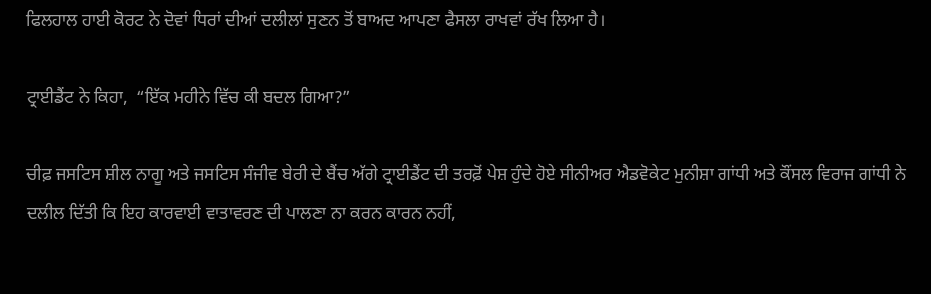ਫਿਲਹਾਲ ਹਾਈ ਕੋਰਟ ਨੇ ਦੋਵਾਂ ਧਿਰਾਂ ਦੀਆਂ ਦਲੀਲਾਂ ਸੁਣਨ ਤੋਂ ਬਾਅਦ ਆਪਣਾ ਫੈਸਲਾ ਰਾਖਵਾਂ ਰੱਖ ਲਿਆ ਹੈ।

ਟ੍ਰਾਈਡੈਂਟ ਨੇ ਕਿਹਾ,  “ਇੱਕ ਮਹੀਨੇ ਵਿੱਚ ਕੀ ਬਦਲ ਗਿਆ?”

ਚੀਫ਼ ਜਸਟਿਸ ਸ਼ੀਲ ਨਾਗੂ ਅਤੇ ਜਸਟਿਸ ਸੰਜੀਵ ਬੇਰੀ ਦੇ ਬੈਂਚ ਅੱਗੇ ਟ੍ਰਾਈਡੈਂਟ ਦੀ ਤਰਫ਼ੋਂ ਪੇਸ਼ ਹੁੰਦੇ ਹੋਏ ਸੀਨੀਅਰ ਐਡਵੋਕੇਟ ਮੁਨੀਸ਼ਾ ਗਾਂਧੀ ਅਤੇ ਕੌਂਸਲ ਵਿਰਾਜ ਗਾਂਧੀ ਨੇ ਦਲੀਲ ਦਿੱਤੀ ਕਿ ਇਹ ਕਾਰਵਾਈ ਵਾਤਾਵਰਣ ਦੀ ਪਾਲਣਾ ਨਾ ਕਰਨ ਕਾਰਨ ਨਹੀਂ,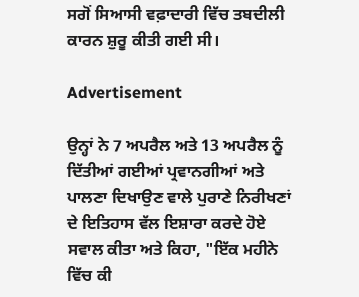ਸਗੋਂ ਸਿਆਸੀ ਵਫ਼ਾਦਾਰੀ ਵਿੱਚ ਤਬਦੀਲੀ ਕਾਰਨ ਸ਼ੁਰੂ ਕੀਤੀ ਗਈ ਸੀ।

Advertisement

ਉਨ੍ਹਾਂ ਨੇ 7 ਅਪਰੈਲ ਅਤੇ 13 ਅਪਰੈਲ ਨੂੰ ਦਿੱਤੀਆਂ ਗਈਆਂ ਪ੍ਰਵਾਨਗੀਆਂ ਅਤੇ ਪਾਲਣਾ ਦਿਖਾਉਣ ਵਾਲੇ ਪੁਰਾਣੇ ਨਿਰੀਖਣਾਂ ਦੇ ਇਤਿਹਾਸ ਵੱਲ ਇਸ਼ਾਰਾ ਕਰਦੇ ਹੋਏ ਸਵਾਲ ਕੀਤਾ ਅਤੇ ਕਿਹਾ, "ਇੱਕ ਮਹੀਨੇ ਵਿੱਚ ਕੀ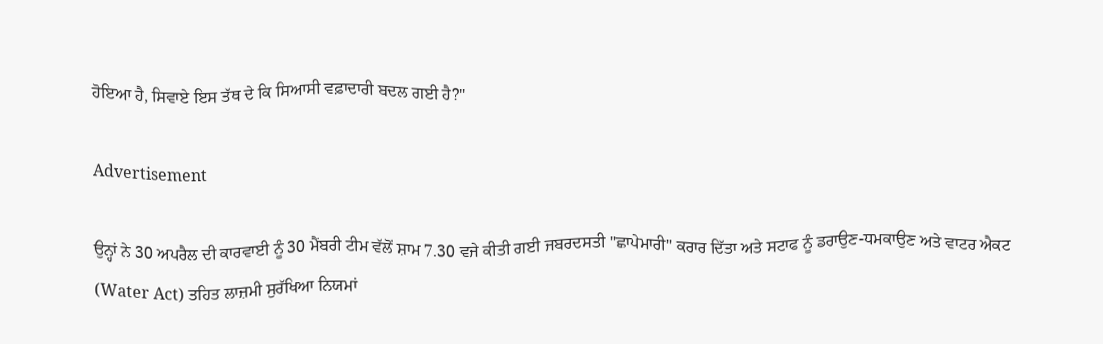ਹੋਇਆ ਹੈ, ਸਿਵਾਏ ਇਸ ਤੱਥ ਦੇ ਕਿ ਸਿਆਸੀ ਵਫ਼ਾਦਾਰੀ ਬਦਲ ਗਈ ਹੈ?"

Advertisement

ਉਨ੍ਹਾਂ ਨੇ 30 ਅਪਰੈਲ ਦੀ ਕਾਰਵਾਈ ਨੂੰ 30 ਮੈਂਬਰੀ ਟੀਮ ਵੱਲੋਂ ਸ਼ਾਮ 7.30 ਵਜੇ ਕੀਤੀ ਗਈ ਜਬਰਦਸਤੀ "ਛਾਪੇਮਾਰੀ" ਕਰਾਰ ਦਿੱਤਾ ਅਤੇ ਸਟਾਫ ਨੂੰ ਡਰਾਉਣ-ਧਮਕਾਉਣ ਅਤੇ ਵਾਟਰ ਐਕਟ (Water Act) ਤਹਿਤ ਲਾਜ਼ਮੀ ਸੁਰੱਖਿਆ ਨਿਯਮਾਂ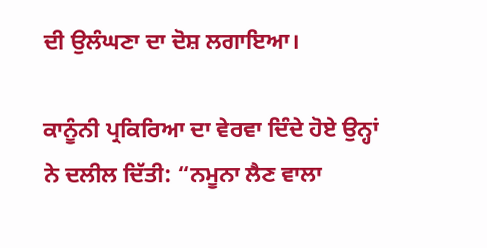ਦੀ ਉਲੰਘਣਾ ਦਾ ਦੋਸ਼ ਲਗਾਇਆ।

ਕਾਨੂੰਨੀ ਪ੍ਰਕਿਰਿਆ ਦਾ ਵੇਰਵਾ ਦਿੰਦੇ ਹੋਏ ਉਨ੍ਹਾਂ ਨੇ ਦਲੀਲ ਦਿੱਤੀ: “ਨਮੂਨਾ ਲੈਣ ਵਾਲਾ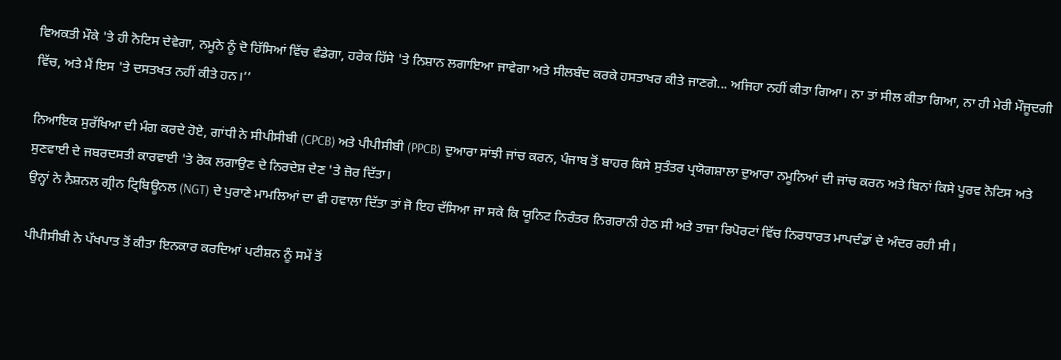ਵਿਅਕਤੀ ਮੌਕੇ 'ਤੇ ਹੀ ਨੋਟਿਸ ਦੇਵੇਗਾ, ਨਮੂਨੇ ਨੂੰ ਦੋ ਹਿੱਸਿਆਂ ਵਿੱਚ ਵੰਡੇਗਾ, ਹਰੇਕ ਹਿੱਸੇ 'ਤੇ ਨਿਸ਼ਾਨ ਲਗਾਇਆ ਜਾਵੇਗਾ ਅਤੇ ਸੀਲਬੰਦ ਕਰਕੇ ਹਸਤਾਖਰ ਕੀਤੇ ਜਾਣਗੇ... ਅਜਿਹਾ ਨਹੀਂ ਕੀਤਾ ਗਿਆ। ਨਾ ਤਾਂ ਸੀਲ ਕੀਤਾ ਗਿਆ, ਨਾ ਹੀ ਮੇਰੀ ਮੌਜੂਦਗੀ ਵਿੱਚ, ਅਤੇ ਮੈਂ ਇਸ 'ਤੇ ਦਸਤਖਤ ਨਹੀਂ ਕੀਤੇ ਹਨ।’’

ਨਿਆਇਕ ਸੁਰੱਖਿਆ ਦੀ ਮੰਗ ਕਰਦੇ ਹੋਏ, ਗਾਂਧੀ ਨੇ ਸੀਪੀਸੀਬੀ (CPCB) ਅਤੇ ਪੀਪੀਸੀਬੀ (PPCB) ਦੁਆਰਾ ਸਾਂਝੀ ਜਾਂਚ ਕਰਨ, ਪੰਜਾਬ ਤੋਂ ਬਾਹਰ ਕਿਸੇ ਸੁਤੰਤਰ ਪ੍ਰਯੋਗਸ਼ਾਲਾ ਦੁਆਰਾ ਨਮੂਨਿਆਂ ਦੀ ਜਾਂਚ ਕਰਨ ਅਤੇ ਬਿਨਾਂ ਕਿਸੇ ਪੂਰਵ ਨੋਟਿਸ ਅਤੇ ਸੁਣਵਾਈ ਦੇ ਜਬਰਦਸਤੀ ਕਾਰਵਾਈ 'ਤੇ ਰੋਕ ਲਗਾਉਣ ਦੇ ਨਿਰਦੇਸ਼ ਦੇਣ 'ਤੇ ਜ਼ੋਰ ਦਿੱਤਾ।
ਉਨ੍ਹਾਂ ਨੇ ਨੈਸ਼ਨਲ ਗ੍ਰੀਨ ਟ੍ਰਿਬਿਊਨਲ (NGT) ਦੇ ਪੁਰਾਣੇ ਮਾਮਲਿਆਂ ਦਾ ਵੀ ਹਵਾਲਾ ਦਿੱਤਾ ਤਾਂ ਜੋ ਇਹ ਦੱਸਿਆ ਜਾ ਸਕੇ ਕਿ ਯੂਨਿਟ ਨਿਰੰਤਰ ਨਿਗਰਾਨੀ ਹੇਠ ਸੀ ਅਤੇ ਤਾਜ਼ਾ ਰਿਪੋਰਟਾਂ ਵਿੱਚ ਨਿਰਧਾਰਤ ਮਾਪਦੰਡਾਂ ਦੇ ਅੰਦਰ ਰਹੀ ਸੀ।

ਪੀਪੀਸੀਬੀ ਨੇ ਪੱਖਪਾਤ ਤੋਂ ਕੀਤਾ ਇਨਕਾਰ ਕਰਦਿਆਂ ਪਟੀਸ਼ਨ ਨੂੰ ਸਮੇਂ ਤੋਂ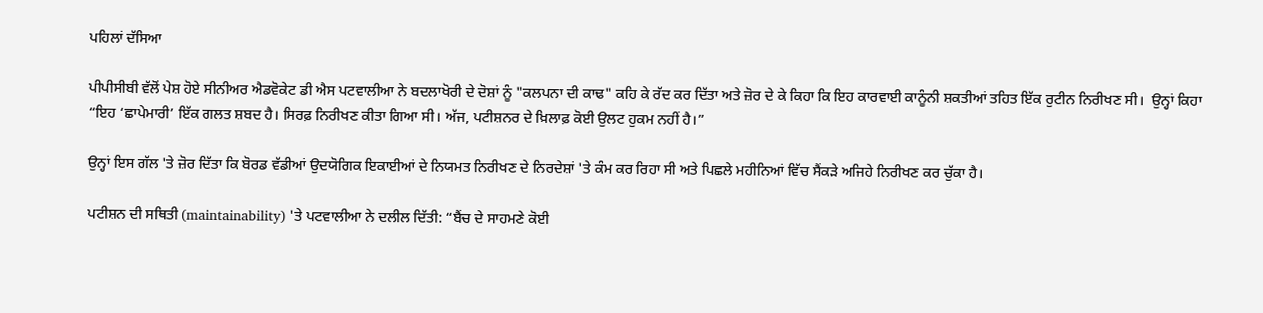ਪਹਿਲਾਂ ਦੱਸਿਆ

ਪੀਪੀਸੀਬੀ ਵੱਲੋਂ ਪੇਸ਼ ਹੋਏ ਸੀਨੀਅਰ ਐਡਵੋਕੇਟ ਡੀ ਐਸ ਪਟਵਾਲੀਆ ਨੇ ਬਦਲਾਖੋਰੀ ਦੇ ਦੋਸ਼ਾਂ ਨੂੰ "ਕਲਪਨਾ ਦੀ ਕਾਢ" ਕਹਿ ਕੇ ਰੱਦ ਕਰ ਦਿੱਤਾ ਅਤੇ ਜ਼ੋਰ ਦੇ ਕੇ ਕਿਹਾ ਕਿ ਇਹ ਕਾਰਵਾਈ ਕਾਨੂੰਨੀ ਸ਼ਕਤੀਆਂ ਤਹਿਤ ਇੱਕ ਰੁਟੀਨ ਨਿਰੀਖਣ ਸੀ।  ਉਨ੍ਹਾਂ ਕਿਹਾ “ਇਹ ‘ਛਾਪੇਮਾਰੀ’ ਇੱਕ ਗਲਤ ਸ਼ਬਦ ਹੈ। ਸਿਰਫ਼ ਨਿਰੀਖਣ ਕੀਤਾ ਗਿਆ ਸੀ। ਅੱਜ, ਪਟੀਸ਼ਨਰ ਦੇ ਖ਼ਿਲਾਫ਼ ਕੋਈ ਉਲਟ ਹੁਕਮ ਨਹੀਂ ਹੈ।”

ਉਨ੍ਹਾਂ ਇਸ ਗੱਲ 'ਤੇ ਜ਼ੋਰ ਦਿੱਤਾ ਕਿ ਬੋਰਡ ਵੱਡੀਆਂ ਉਦਯੋਗਿਕ ਇਕਾਈਆਂ ਦੇ ਨਿਯਮਤ ਨਿਰੀਖਣ ਦੇ ਨਿਰਦੇਸ਼ਾਂ 'ਤੇ ਕੰਮ ਕਰ ਰਿਹਾ ਸੀ ਅਤੇ ਪਿਛਲੇ ਮਹੀਨਿਆਂ ਵਿੱਚ ਸੈਂਕੜੇ ਅਜਿਹੇ ਨਿਰੀਖਣ ਕਰ ਚੁੱਕਾ ਹੈ।

ਪਟੀਸ਼ਨ ਦੀ ਸਥਿਤੀ (maintainability) 'ਤੇ ਪਟਵਾਲੀਆ ਨੇ ਦਲੀਲ ਦਿੱਤੀ: “ਬੈਂਚ ਦੇ ਸਾਹਮਣੇ ਕੋਈ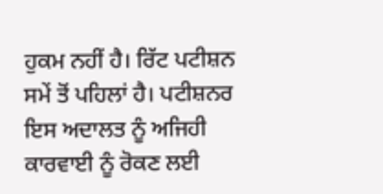ਹੁਕਮ ਨਹੀਂ ਹੈ। ਰਿੱਟ ਪਟੀਸ਼ਨ ਸਮੇਂ ਤੋਂ ਪਹਿਲਾਂ ਹੈ। ਪਟੀਸ਼ਨਰ ਇਸ ਅਦਾਲਤ ਨੂੰ ਅਜਿਹੀ ਕਾਰਵਾਈ ਨੂੰ ਰੋਕਣ ਲਈ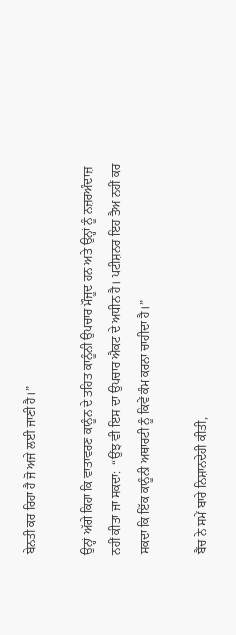ਬੇਨਤੀ ਕਰ ਰਿਹਾ ਹੈ ਜੋ ਅਜੇ ਲਈ ਜਾਣੀ ਹੈ।”

ਉਨ੍ਹਾਂ ਅੱਗੇ ਕਿਹਾ ਕਿ ਵਾਤਾਵਰਣ ਕਾਨੂੰਨ ਦੇ ਤਹਿਤ ਕਾਨੂੰਨੀ ਉਪਚਾਰ ਮੌਜੂਦ ਹਨ ਅਤੇ ਉਨ੍ਹਾਂ ਨੂੰ ਨਜ਼ਰਅੰਦਾਜ਼ ਨਹੀਂ ਕੀਤਾ ਜਾ ਸਕਦਾ:  “ਉਂਝ ਵੀ ਇਸ ਦਾ ਉਪਚਾਰ ਐਕਟ ਦੇ ਅਧੀਨ ਹੈ। ਪਟੀਸ਼ਨਰ ਇਹ ਤੈਅ ਨਹੀਂ ਕਰ ਸਕਦਾ ਕਿ ਇੱਕ ਕਾਨੂੰਨੀ ਅਥਾਰਟੀ ਨੂੰ ਕਿਵੇਂ ਕੰਮ ਕਰਨਾ ਚਾਹੀਦਾ ਹੈ।”

ਬੈਂਚ ਨੇ ਸਮੇਂ ਬਾਰੇ ਨਿਸ਼ਾਨਦੇਹੀ ਕੀਤੀ,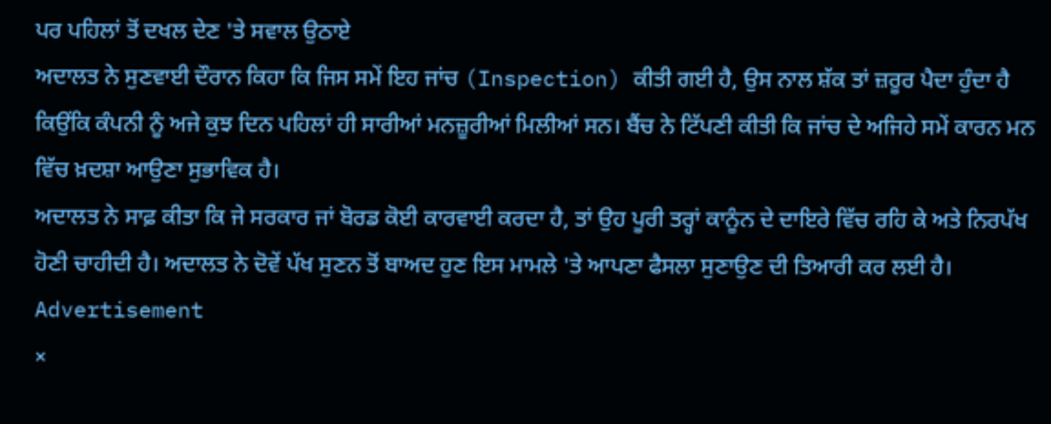ਪਰ ਪਹਿਲਾਂ ਤੋਂ ਦਖਲ ਦੇਣ 'ਤੇ ਸਵਾਲ ਉਠਾਏ
ਅਦਾਲਤ ਨੇ ਸੁਣਵਾਈ ਦੌਰਾਨ ਕਿਹਾ ਕਿ ਜਿਸ ਸਮੇਂ ਇਹ ਜਾਂਚ (Inspection) ਕੀਤੀ ਗਈ ਹੈ, ਉਸ ਨਾਲ ਸ਼ੱਕ ਤਾਂ ਜ਼ਰੂਰ ਪੈਦਾ ਹੁੰਦਾ ਹੈ ਕਿਉਂਕਿ ਕੰਪਨੀ ਨੂੰ ਅਜੇ ਕੁਝ ਦਿਨ ਪਹਿਲਾਂ ਹੀ ਸਾਰੀਆਂ ਮਨਜ਼ੂਰੀਆਂ ਮਿਲੀਆਂ ਸਨ। ਬੈਂਚ ਨੇ ਟਿੱਪਣੀ ਕੀਤੀ ਕਿ ਜਾਂਚ ਦੇ ਅਜਿਹੇ ਸਮੇਂ ਕਾਰਨ ਮਨ ਵਿੱਚ ਖ਼ਦਸ਼ਾ ਆਉਣਾ ਸੁਭਾਵਿਕ ਹੈ।
ਅਦਾਲਤ ਨੇ ਸਾਫ਼ ਕੀਤਾ ਕਿ ਜੇ ਸਰਕਾਰ ਜਾਂ ਬੋਰਡ ਕੋਈ ਕਾਰਵਾਈ ਕਰਦਾ ਹੈ, ਤਾਂ ਉਹ ਪੂਰੀ ਤਰ੍ਹਾਂ ਕਾਨੂੰਨ ਦੇ ਦਾਇਰੇ ਵਿੱਚ ਰਹਿ ਕੇ ਅਤੇ ਨਿਰਪੱਖ ਹੋਣੀ ਚਾਹੀਦੀ ਹੈ। ਅਦਾਲਤ ਨੇ ਦੋਵੇਂ ਪੱਖ ਸੁਣਨ ਤੋਂ ਬਾਅਦ ਹੁਣ ਇਸ ਮਾਮਲੇ 'ਤੇ ਆਪਣਾ ਫੈਸਲਾ ਸੁਣਾਉਣ ਦੀ ਤਿਆਰੀ ਕਰ ਲਈ ਹੈ।
Advertisement
×